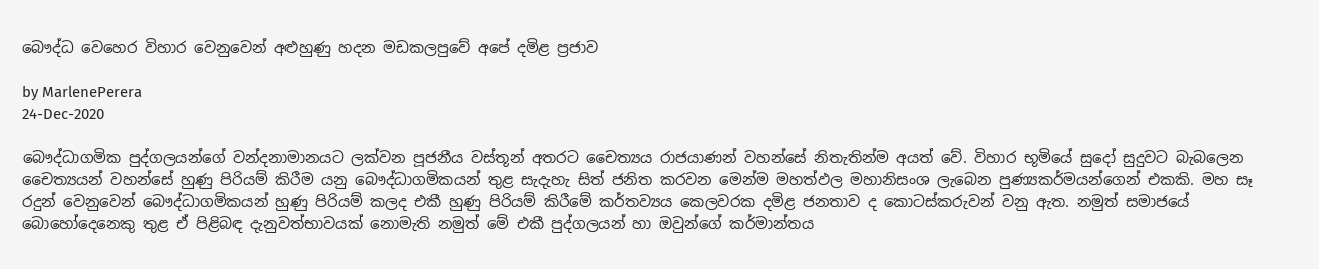බෞද්ධ වෙහෙර විහාර වෙනුවෙන් අළුහුණු හදන මඩකලපුවේ අපේ දමිළ ප්‍රජාව

by MarlenePerera
24-Dec-2020

බෞද්ධාගමික පුද්ගලයන්ගේ වන්දනාමානයට ලක්වන පූජනීය වස්තූන් අතරට චෛත්‍යය රාජයාණන් වහන්සේ නිතැතින්ම අයත් වේ. විහාර භූමියේ සුදෝ සුදුවට බැබලෙන චෛත්‍යයන් වහන්සේ හුණු පිරියම් කිරීම යනු බෞද්ධාගමිකයන් තුළ සැදැහැ සිත් ජනිත කරවන මෙන්ම මහත්ඵල මහානිසංශ ලැබෙන පුණ්‍යකර්මයන්ගෙන් එකකි. මහ සෑ රදුන් වෙනුවෙන් බෞද්ධාගමිකයන් හුණු පිරියම් කලද එකී හුණු පිරියම් කිරීමේ කර්තව්‍යය කෙලවරක දමිළ ජනතාව ද කොටස්කරුවන් වනු ඇත. නමුත් සමාජයේ බොහෝදෙනෙකු තුළ ඒ පිළිබඳ දැනුවත්භාවයක් නොමැති නමුත් මේ එකී පුද්ගලයන් හා ඔවුන්ගේ කර්මාන්තය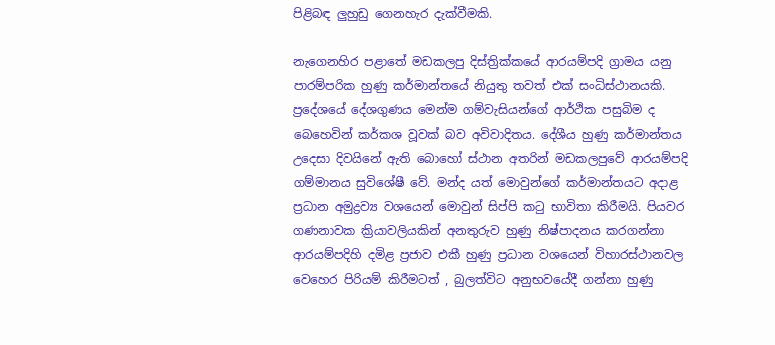පිළිබඳ ලුහුඩු ගෙනහැර දැක්වීමකි.

නැගෙනහිර පළාතේ මඩකලපු දිස්ත්‍රික්කයේ ආරයම්පදි ග්‍රාමය යනු පාරම්පරික හුණු කර්මාන්තයේ නියුතු තවත් එක් සංධිස්ථානයකි. ප්‍රදේශයේ දේශගුණය මෙන්ම ගම්වැසියන්ගේ ආර්ථික පසුබිම ද බෙහෙවින් කර්කශ වූවක් බව අවිවාදිතය. දේශීය හුණු කර්මාන්තය උදෙසා දිවයිනේ ඇති බොහෝ ස්ථාන අතරින් මඩකලපුවේ ආරයම්පදි ගම්මානය සුවිශේෂී වේ. මන්ද යත් මොවුන්ගේ කර්මාන්තයට අදාළ ප්‍රධාන අමුද්‍රව්‍ය වශයෙන් මොවුන් සිප්පි කටු භාවිතා කිරීමයි. පියවර ගණනාවක ක්‍රියාවලියකින් අනතුරුව හුණු නිෂ්පාදනය කරගන්නා ආරයම්පදිහි දමිළ ප්‍රජාව එකී හුණු ප්‍රධාන වශයෙන් විහාරස්ථානවල වෙහෙර පිරියම් කිරීමටත් , බුලත්විට අනුභවයේදී ගන්නා හුණු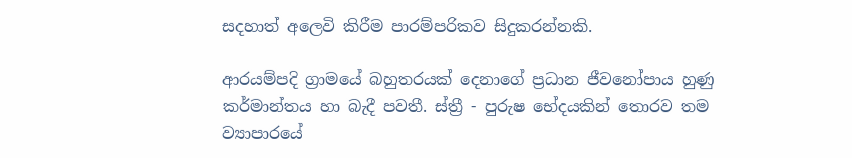සදහාත් අලෙවි කිරීම පාරම්පරිකව සිදුකරන්නකි.

ආරයම්පදි ග්‍රාමයේ බහුතරයක් දෙනාගේ ප්‍රධාන ජීවනෝපාය හුණු කර්මාන්තය හා බැදී පවතී. ස්ත්‍රී - පුරුෂ භේදයකින් තොරව තම ව්‍යාපාරයේ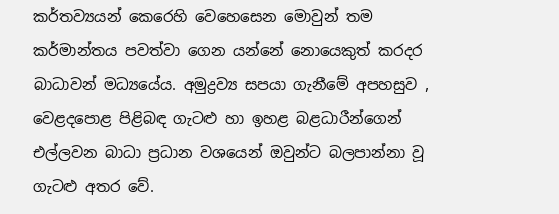කර්තව්‍යයන් කෙරෙහි වෙහෙසෙන මොවුන් තම කර්මාන්තය පවත්වා ගෙන යන්නේ නොයෙකුත් කරදර බාධාවන් මධ්‍යයේය. අමුද්‍රව්‍ය සපයා ගැනීමේ අපහසුව , වෙළදපොළ පිළිබඳ ගැටළු හා ඉහළ බළධාරීන්ගෙන් එල්ලවන බාධා ප්‍රධාන වශයෙන් ඔවුන්ට බලපාන්නා වූ ගැටළු අතර වේ.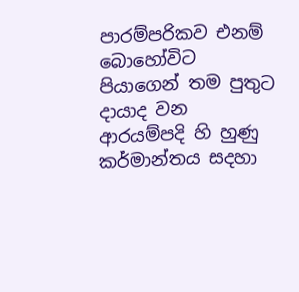පාරම්පරිකව එනම් බොහෝවිට පියාගෙන් තම පුතුට දායාද වන ආරයම්පදි හි හුණු කර්මාන්තය සදහා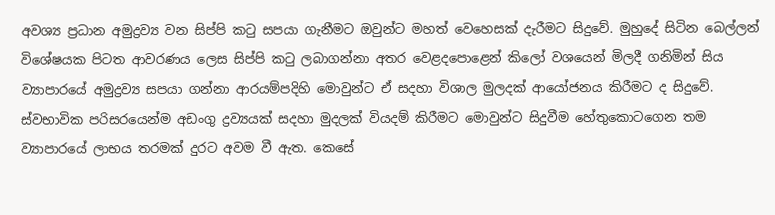අවශ්‍ය ප්‍රධාන අමුද්‍රව්‍ය වන සිප්පි කටු සපයා ගැනීමට ඔවුන්ට මහත් වෙහෙසක් දැරීමට සිදුවේ. මුහුදේ සිටින බෙල්ලන් විශේෂයක පිටත ආවරණය ලෙස සිප්පි කටු ලබාගන්නා අතර වෙළදපොළෙන් කිලෝ වශයෙන් මිලදී ගනිමින් සිය ව්‍යාපාරයේ අමුද්‍රව්‍ය සපයා ගන්නා ආරයම්පදිහි මොවුන්ට ඒ සදහා විශාල මුලදක් ආයෝජනය කිරීමට ද සිදුවේ. ස්වභාවික පරිසරයෙන්ම අඩංගු ද්‍රව්‍යයක් සදහා මුදලක් වියදම් කිරීමට මොවුන්ට සිදුවීම හේතුකොටගෙන තම ව්‍යාපාරයේ ලාභය තරමක් දුරට අවම වී ඇත. කෙසේ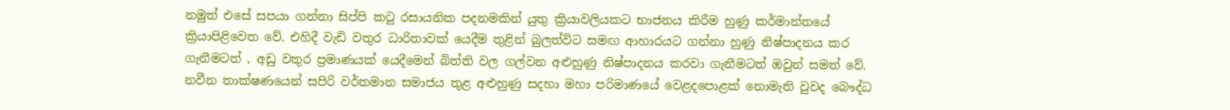නමුත් එසේ සපයා ගන්නා සිප්පි කටු රසායනික පදනමකින් යුතු ක්‍රියාවලියකට භාජනය කිරීම හුණු කර්මාන්තයේ ක්‍රියාපිළිවෙත වේ. එහිදී වැඩි වතුර ධාරිතාවක් යෙදීම තුළින් බුලත්විට සමඟ ආහාරයට ගන්නා හුණු නිෂ්පාදනය කර ගැනීමටත් , අඩු වතුර ප්‍රමාණයක් යෙදීමෙන් බිත්ති වල ගල්වන අළුහුණු නිෂ්පාදනය කරවා ගැනීමටත් ඔවුන් සමත් වේ. නවීන තාක්ෂණයෙන් සපිරි වර්තමාන සමාජය තුළ අළුහුණු සදහා මහා පරිමාණයේ වෙළදපොළක් නොමැති වුවද බෞද්ධ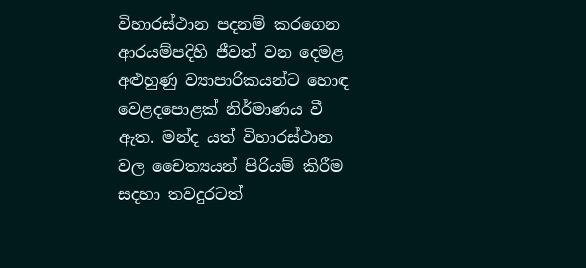විහාරස්ථාන පදනම් කරගෙන ආරයම්පදිහි ජීවත් වන දෙමළ අළුහුණු ව්‍යාපාරිකයන්ට හොඳ වෙළදපොළක් නිර්මාණය වී ඇත. මන්ද යත් විහාරස්ථාන වල චෛත්‍යයන් පිරියම් කිරීම සදහා තවදුරටත්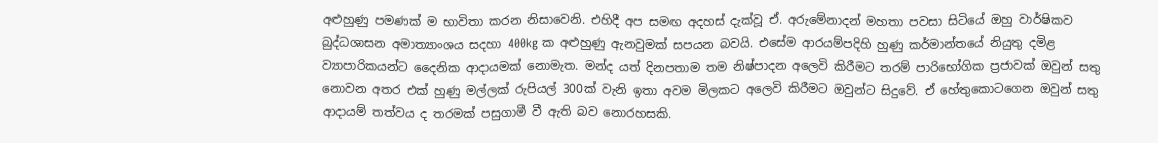අළුහුණු පමණක් ම භාවිතා කරන නිසාවෙනි. එහිදී අප සමඟ අදහස් දැක්වූ ඒ. අරුමේනාදන් මහතා පවසා සිටියේ ඔහු වාර්ෂිකව බුද්ධශාසන අමාත්‍යාංශය සදහා 400kg ක අළුහුණු ඇනවුමක් සපයන බවයි. එසේම ආරයම්පදිහි හුණු කර්මාන්තයේ නියුතු දමිළ ව්‍යාපාරිකයන්ට දෛනික ආදායමක් නොමැත. මන්ද යත් දිනපතාම තම නිෂ්පාදන අලෙවි කිරීමට තරම් පාරිභෝගික ප්‍රජාවක් ඔවුන් සතු නොවන අතර එක් හුණු මල්ලක් රුපියල් 300ක් වැනි ඉතා අවම මිලකට අලෙවි කිරීමට ඔවුන්ට සිදුවේ. ඒ හේතුකොටගෙන ඔවුන් සතු ආදායම් තත්වය ද තරමක් පසුගාමී වී ඇති බව නොරහසකි.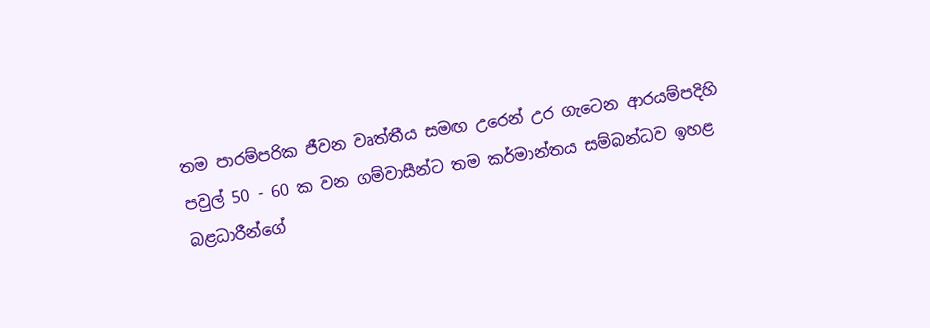තම පාරම්පරික ජීවන වෘත්තීය සමඟ උරෙන් උර ගැටෙන ආරයම්පදිහි පවුල් 50 - 60 ක වන ගම්වාසීන්ට තම කර්මාන්තය සම්බන්ධව ඉහළ බළධාරීන්ගේ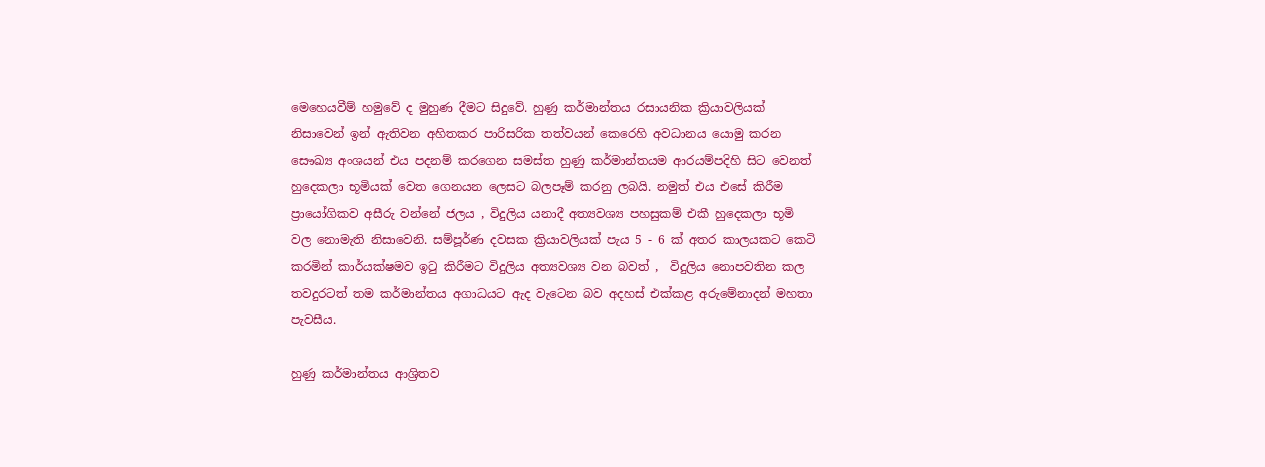මෙහෙයවීම් හමුවේ ද මුහුණ දීමට සිදුවේ. හුණු කර්මාන්තය රසායනික ක්‍රියාවලියක් නිසාවෙන් ඉන් ඇතිවන අහිතකර පාරිසරික තත්වයන් කෙරෙහි අවධානය යොමු කරන සෞඛ්‍ය අංශයන් එය පදනම් කරගෙන සමස්ත හුණු කර්මාන්තයම ආරයම්පදිහි සිට වෙනත් හුදෙකලා භූමියක් වෙත ගෙනයන ලෙසට බලපෑම් කරනු ලබයි. නමුත් එය එසේ කිරීම ප්‍රායෝගිකව අසීරු වන්නේ ජලය , විදුලිය යනාදී අත්‍යවශ්‍ය පහසුකම් එකී හුදෙකලා භූමි වල නොමැති නිසාවෙනි. සම්පූර්ණ දවසක ක්‍රියාවලියක් පැය 5 - 6 ක් අතර කාලයකට කෙටි කරමින් කාර්යක්ෂමව ඉටු කිරීමට විදුලිය අත්‍යවශ්‍ය වන බවත් ,  විදුලිය නොපවතින කල තවදුරටත් තම කර්මාන්තය අගාධයට ඇද වැටෙන බව අදහස් එක්කළ අරුමේනාදන් මහතා පැවසීය.

හුණු කර්මාන්තය ආශ්‍රිතව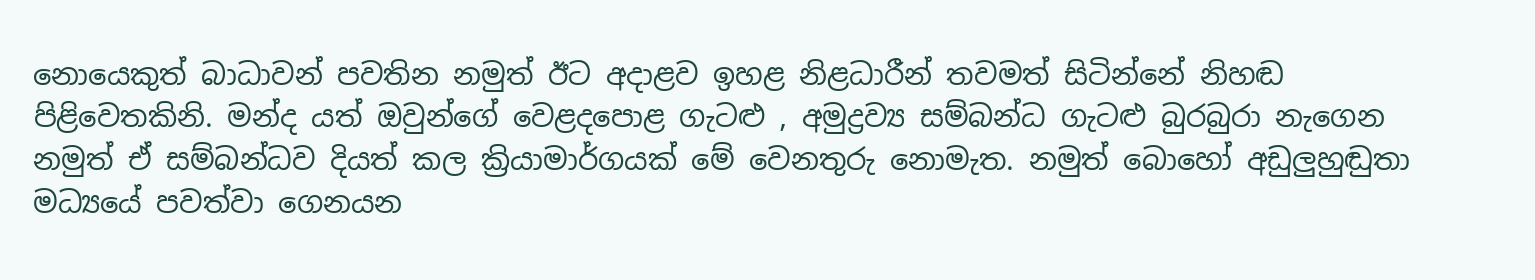නොයෙකුත් බාධාවන් පවතින නමුත් ඊට අදාළව ඉහළ නිළධාරීන් තවමත් සිටින්නේ නිහඬ පිළිවෙතකිනි. මන්ද යත් ඔවුන්ගේ වෙළදපොළ ගැටළු , අමුද්‍රව්‍ය සම්බන්ධ ගැටළු බුරබුරා නැගෙන නමුත් ඒ සම්බන්ධව දියත් කල ක්‍රියාමාර්ගයක් මේ වෙනතුරු නොමැත. නමුත් බොහෝ අඩුලුහුඬුතා මධ්‍යයේ පවත්වා ගෙනයන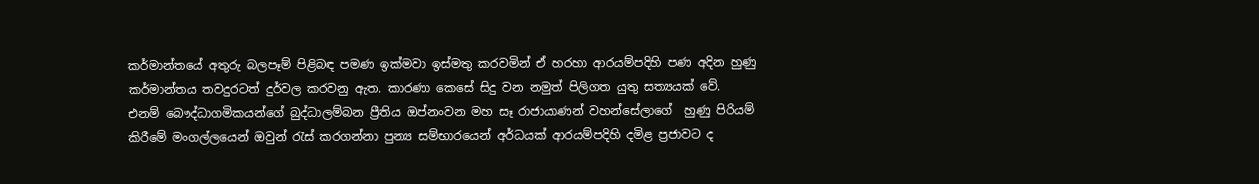කර්මාන්තයේ අතුරු බලපෑම් පිළිබඳ පමණ ඉක්මවා ඉස්මතු කරවමින් ඒ හරහා ආරයම්පදිහි පණ අදින හුණු කර්මාන්තය තවදුරටත් දුර්වල කරවනු ඇත. කාරණා කෙසේ සිදු වන නමුත් පිලිගත යුතු සත්‍යයක් වේ. එනම් බෞද්ධාගමිකයන්ගේ බුද්ධාලම්බන ප්‍රීතිය ඔප්නංවන මහ සෑ රාජායාණන් වහන්සේලාගේ  හුණු පිරියම් කිරීමේ මංගල්ලයෙන් ඔවුන් රැස් කරගන්නා පුන්‍ය සම්භාරයෙන් අර්ධයක් ආරයම්පදිහි දමිළ ප්‍රජාවට ද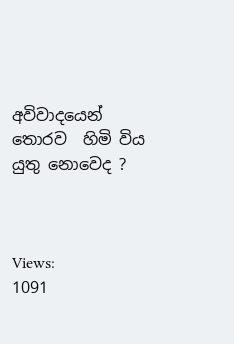අවිවාදයෙන් තොරව  හිමි විය යුතු නොවෙද ?



Views:
1091